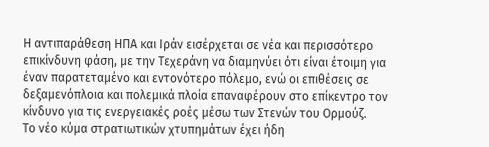Η αντιπαράθεση ΗΠΑ και Ιράν εισέρχεται σε νέα και περισσότερο επικίνδυνη φάση, με την Τεχεράνη να διαμηνύει ότι είναι έτοιμη για έναν παρατεταμένο και εντονότερο πόλεμο, ενώ οι επιθέσεις σε δεξαμενόπλοια και πολεμικά πλοία επαναφέρουν στο επίκεντρο τον κίνδυνο για τις ενεργειακές ροές μέσω των Στενών του Ορμούζ.
Το νέο κύμα στρατιωτικών χτυπημάτων έχει ήδη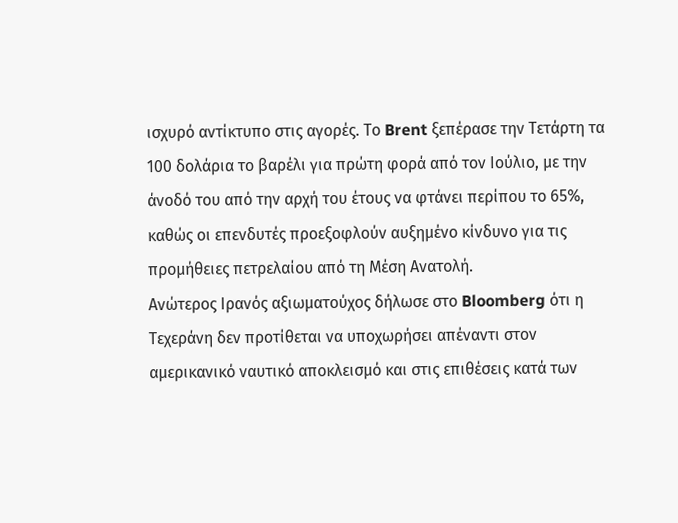ισχυρό αντίκτυπο στις αγορές. Το Brent ξεπέρασε την Τετάρτη τα 100 δολάρια το βαρέλι για πρώτη φορά από τον Ιούλιο, με την άνοδό του από την αρχή του έτους να φτάνει περίπου το 65%, καθώς οι επενδυτές προεξοφλούν αυξημένο κίνδυνο για τις προμήθειες πετρελαίου από τη Μέση Ανατολή.
Ανώτερος Ιρανός αξιωματούχος δήλωσε στο Bloomberg ότι η Τεχεράνη δεν προτίθεται να υποχωρήσει απέναντι στον αμερικανικό ναυτικό αποκλεισμό και στις επιθέσεις κατά των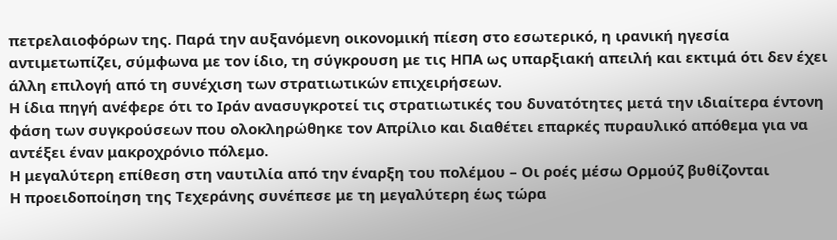πετρελαιοφόρων της. Παρά την αυξανόμενη οικονομική πίεση στο εσωτερικό, η ιρανική ηγεσία αντιμετωπίζει, σύμφωνα με τον ίδιο, τη σύγκρουση με τις ΗΠΑ ως υπαρξιακή απειλή και εκτιμά ότι δεν έχει άλλη επιλογή από τη συνέχιση των στρατιωτικών επιχειρήσεων.
Η ίδια πηγή ανέφερε ότι το Ιράν ανασυγκροτεί τις στρατιωτικές του δυνατότητες μετά την ιδιαίτερα έντονη φάση των συγκρούσεων που ολοκληρώθηκε τον Απρίλιο και διαθέτει επαρκές πυραυλικό απόθεμα για να αντέξει έναν μακροχρόνιο πόλεμο.
Η μεγαλύτερη επίθεση στη ναυτιλία από την έναρξη του πολέμου – Οι ροές μέσω Ορμούζ βυθίζονται
Η προειδοποίηση της Τεχεράνης συνέπεσε με τη μεγαλύτερη έως τώρα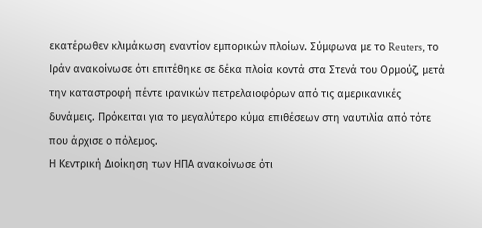εκατέρωθεν κλιμάκωση εναντίον εμπορικών πλοίων. Σύμφωνα με το Reuters, το Ιράν ανακοίνωσε ότι επιτέθηκε σε δέκα πλοία κοντά στα Στενά του Ορμούζ, μετά την καταστροφή πέντε ιρανικών πετρελαιοφόρων από τις αμερικανικές δυνάμεις. Πρόκειται για το μεγαλύτερο κύμα επιθέσεων στη ναυτιλία από τότε που άρχισε ο πόλεμος.
Η Κεντρική Διοίκηση των ΗΠΑ ανακοίνωσε ότι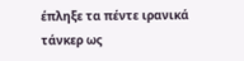έπληξε τα πέντε ιρανικά τάνκερ ως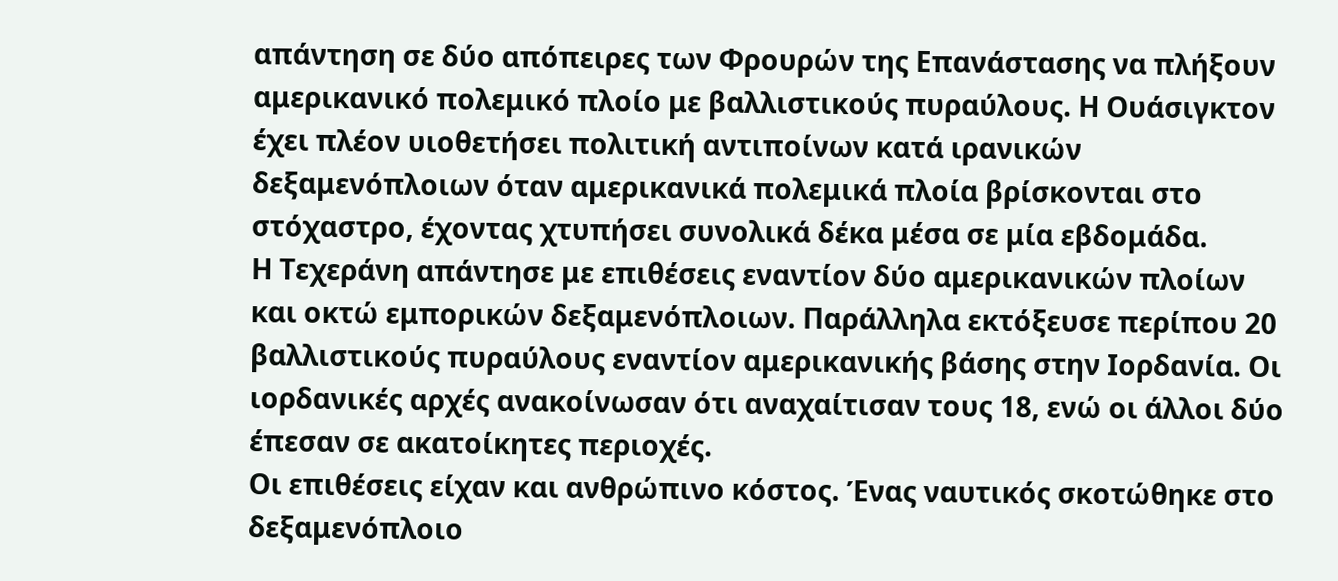απάντηση σε δύο απόπειρες των Φρουρών της Επανάστασης να πλήξουν αμερικανικό πολεμικό πλοίο με βαλλιστικούς πυραύλους. Η Ουάσιγκτον έχει πλέον υιοθετήσει πολιτική αντιποίνων κατά ιρανικών δεξαμενόπλοιων όταν αμερικανικά πολεμικά πλοία βρίσκονται στο στόχαστρο, έχοντας χτυπήσει συνολικά δέκα μέσα σε μία εβδομάδα.
Η Τεχεράνη απάντησε με επιθέσεις εναντίον δύο αμερικανικών πλοίων και οκτώ εμπορικών δεξαμενόπλοιων. Παράλληλα εκτόξευσε περίπου 20 βαλλιστικούς πυραύλους εναντίον αμερικανικής βάσης στην Ιορδανία. Οι ιορδανικές αρχές ανακοίνωσαν ότι αναχαίτισαν τους 18, ενώ οι άλλοι δύο έπεσαν σε ακατοίκητες περιοχές.
Οι επιθέσεις είχαν και ανθρώπινο κόστος. Ένας ναυτικός σκοτώθηκε στο δεξαμενόπλοιο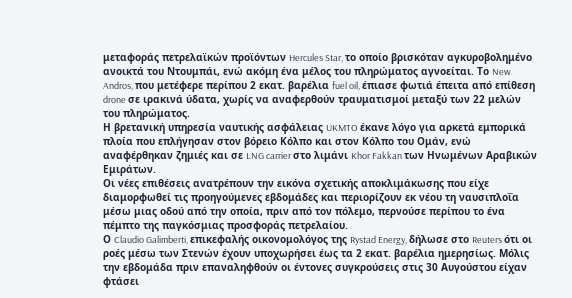μεταφοράς πετρελαϊκών προϊόντων Hercules Star, το οποίο βρισκόταν αγκυροβολημένο ανοικτά του Ντουμπάι, ενώ ακόμη ένα μέλος του πληρώματος αγνοείται. Το New Andros, που μετέφερε περίπου 2 εκατ. βαρέλια fuel oil, έπιασε φωτιά έπειτα από επίθεση drone σε ιρακινά ύδατα, χωρίς να αναφερθούν τραυματισμοί μεταξύ των 22 μελών του πληρώματος.
Η βρετανική υπηρεσία ναυτικής ασφάλειας UKMTO έκανε λόγο για αρκετά εμπορικά πλοία που επλήγησαν στον βόρειο Κόλπο και στον Κόλπο του Ομάν, ενώ αναφέρθηκαν ζημιές και σε LNG carrier στο λιμάνι Khor Fakkan των Ηνωμένων Αραβικών Εμιράτων.
Οι νέες επιθέσεις ανατρέπουν την εικόνα σχετικής αποκλιμάκωσης που είχε διαμορφωθεί τις προηγούμενες εβδομάδες και περιορίζουν εκ νέου τη ναυσιπλοΐα μέσω μιας οδού από την οποία, πριν από τον πόλεμο, περνούσε περίπου το ένα πέμπτο της παγκόσμιας προσφοράς πετρελαίου.
Ο Claudio Galimberti, επικεφαλής οικονομολόγος της Rystad Energy, δήλωσε στο Reuters ότι οι ροές μέσω των Στενών έχουν υποχωρήσει έως τα 2 εκατ. βαρέλια ημερησίως. Μόλις την εβδομάδα πριν επαναληφθούν οι έντονες συγκρούσεις στις 30 Αυγούστου είχαν φτάσει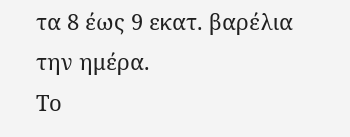τα 8 έως 9 εκατ. βαρέλια την ημέρα.
Το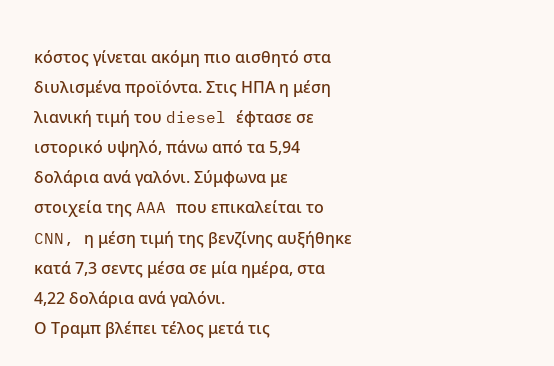κόστος γίνεται ακόμη πιο αισθητό στα διυλισμένα προϊόντα. Στις ΗΠΑ η μέση λιανική τιμή του diesel έφτασε σε ιστορικό υψηλό, πάνω από τα 5,94 δολάρια ανά γαλόνι. Σύμφωνα με στοιχεία της AAA που επικαλείται το CNN, η μέση τιμή της βενζίνης αυξήθηκε κατά 7,3 σεντς μέσα σε μία ημέρα, στα 4,22 δολάρια ανά γαλόνι.
Ο Τραμπ βλέπει τέλος μετά τις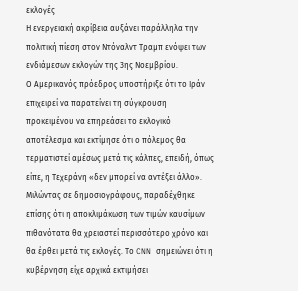εκλογές
Η ενεργειακή ακρίβεια αυξάνει παράλληλα την πολιτική πίεση στον Ντόναλντ Τραμπ ενόψει των ενδιάμεσων εκλογών της 3ης Νοεμβρίου.
Ο Αμερικανός πρόεδρος υποστήριξε ότι το Ιράν επιχειρεί να παρατείνει τη σύγκρουση προκειμένου να επηρεάσει το εκλογικό αποτέλεσμα και εκτίμησε ότι ο πόλεμος θα τερματιστεί αμέσως μετά τις κάλπες, επειδή, όπως είπε, η Τεχεράνη «δεν μπορεί να αντέξει άλλο».
Μιλώντας σε δημοσιογράφους, παραδέχθηκε επίσης ότι η αποκλιμάκωση των τιμών καυσίμων πιθανότατα θα χρειαστεί περισσότερο χρόνο και θα έρθει μετά τις εκλογές. Το CNN σημειώνει ότι η κυβέρνηση είχε αρχικά εκτιμήσει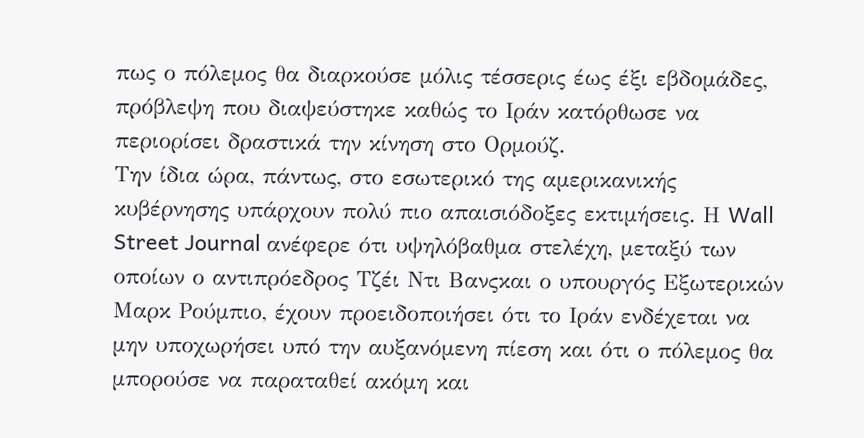πως ο πόλεμος θα διαρκούσε μόλις τέσσερις έως έξι εβδομάδες, πρόβλεψη που διαψεύστηκε καθώς το Ιράν κατόρθωσε να περιορίσει δραστικά την κίνηση στο Ορμούζ.
Την ίδια ώρα, πάντως, στο εσωτερικό της αμερικανικής κυβέρνησης υπάρχουν πολύ πιο απαισιόδοξες εκτιμήσεις. Η Wall Street Journal ανέφερε ότι υψηλόβαθμα στελέχη, μεταξύ των οποίων ο αντιπρόεδρος Τζέι Ντι Βανςκαι ο υπουργός Εξωτερικών Μαρκ Ρούμπιο, έχουν προειδοποιήσει ότι το Ιράν ενδέχεται να μην υποχωρήσει υπό την αυξανόμενη πίεση και ότι ο πόλεμος θα μπορούσε να παραταθεί ακόμη και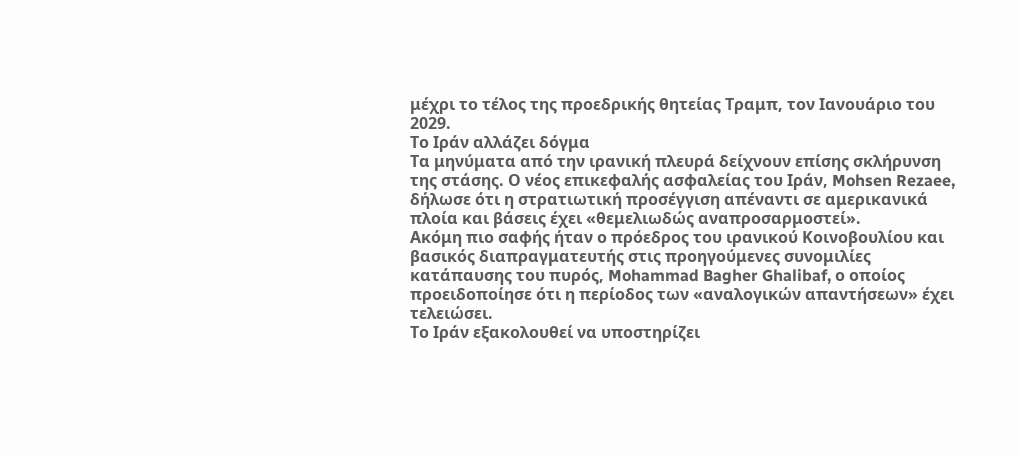μέχρι το τέλος της προεδρικής θητείας Τραμπ, τον Ιανουάριο του 2029.
Το Ιράν αλλάζει δόγμα
Τα μηνύματα από την ιρανική πλευρά δείχνουν επίσης σκλήρυνση της στάσης. Ο νέος επικεφαλής ασφαλείας του Ιράν, Mohsen Rezaee, δήλωσε ότι η στρατιωτική προσέγγιση απέναντι σε αμερικανικά πλοία και βάσεις έχει «θεμελιωδώς αναπροσαρμοστεί».
Ακόμη πιο σαφής ήταν ο πρόεδρος του ιρανικού Κοινοβουλίου και βασικός διαπραγματευτής στις προηγούμενες συνομιλίες κατάπαυσης του πυρός, Mohammad Bagher Ghalibaf, ο οποίος προειδοποίησε ότι η περίοδος των «αναλογικών απαντήσεων» έχει τελειώσει.
Το Ιράν εξακολουθεί να υποστηρίζει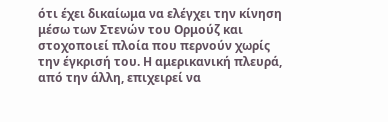ότι έχει δικαίωμα να ελέγχει την κίνηση μέσω των Στενών του Ορμούζ και στοχοποιεί πλοία που περνούν χωρίς την έγκρισή του. Η αμερικανική πλευρά, από την άλλη, επιχειρεί να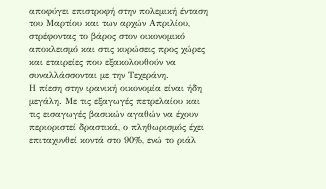αποφύγει επιστροφή στην πολεμική ένταση του Μαρτίου και των αρχών Απριλίου, στρέφοντας το βάρος στον οικονομικό αποκλεισμό και στις κυρώσεις προς χώρες και εταιρείες που εξακολουθούν να συναλλάσσονται με την Τεχεράνη.
Η πίεση στην ιρανική οικονομία είναι ήδη μεγάλη. Με τις εξαγωγές πετρελαίου και τις εισαγωγές βασικών αγαθών να έχουν περιοριστεί δραστικά, ο πληθωρισμός έχει επιταχυνθεί κοντά στο 90%, ενώ το ριάλ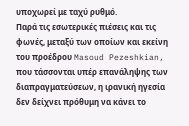υποχωρεί με ταχύ ρυθμό.
Παρά τις εσωτερικές πιέσεις και τις φωνές, μεταξύ των οποίων και εκείνη του προέδρου Masoud Pezeshkian, που τάσσονται υπέρ επανάληψης των διαπραγματεύσεων, η ιρανική ηγεσία δεν δείχνει πρόθυμη να κάνει το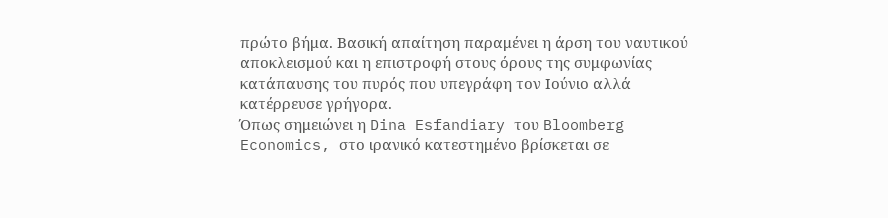πρώτο βήμα. Βασική απαίτηση παραμένει η άρση του ναυτικού αποκλεισμού και η επιστροφή στους όρους της συμφωνίας κατάπαυσης του πυρός που υπεγράφη τον Ιούνιο αλλά κατέρρευσε γρήγορα.
Όπως σημειώνει η Dina Esfandiary του Bloomberg Economics, στο ιρανικό κατεστημένο βρίσκεται σε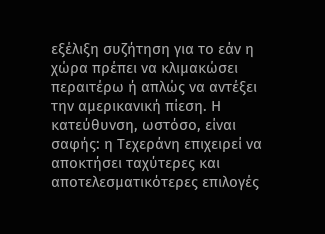εξέλιξη συζήτηση για το εάν η χώρα πρέπει να κλιμακώσει περαιτέρω ή απλώς να αντέξει την αμερικανική πίεση. Η κατεύθυνση, ωστόσο, είναι σαφής: η Τεχεράνη επιχειρεί να αποκτήσει ταχύτερες και αποτελεσματικότερες επιλογές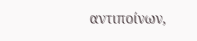αντιποίνων,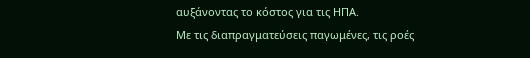αυξάνοντας το κόστος για τις ΗΠΑ.
Με τις διαπραγματεύσεις παγωμένες, τις ροές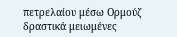πετρελαίου μέσω Ορμούζ δραστικά μειωμένες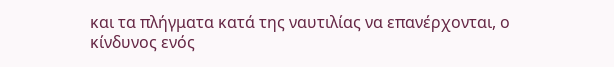και τα πλήγματα κατά της ναυτιλίας να επανέρχονται, ο κίνδυνος ενός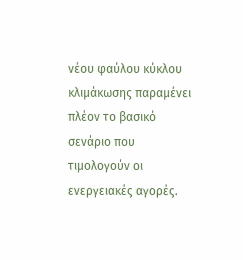νέου φαύλου κύκλου κλιμάκωσης παραμένει πλέον το βασικό σενάριο που τιμολογούν οι ενεργειακές αγορές.